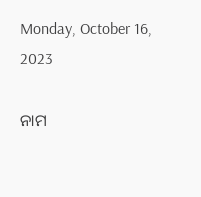Monday, October 16, 2023

ନାମ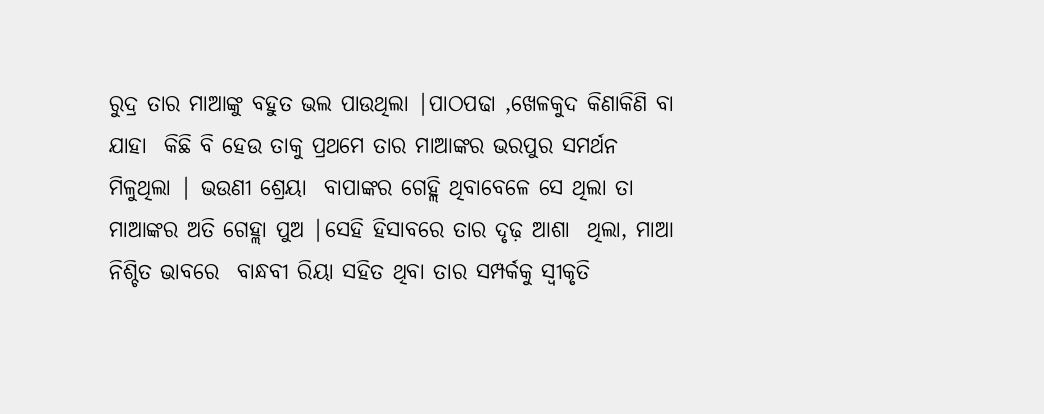ରୁଦ୍ର ତାର ମାଆଙ୍କୁ ବହୁତ ଭଲ ପାଉଥିଲା |ପାଠପଢା ,ଖେଳକୁଦ କିଣାକିଣି ବା ଯାହା  କିଛି ବି ହେଉ ତାକୁ ପ୍ରଥମେ ତାର ମାଆଙ୍କର ଭରପୁର ସମର୍ଥନ ମିଳୁଥିଲା | ଭଉଣୀ ଶ୍ରେୟା  ବାପାଙ୍କର ଗେହ୍ଲି ଥିବାବେଳେ ସେ ଥିଲା ତା ମାଆଙ୍କର ଅତି ଗେହ୍ଲା ପୁଅ |ସେହି ହିସାବରେ ତାର ଦୃଢ଼ ଆଶା  ଥିଲା, ମାଆ ନିଶ୍ଚିତ ଭାବରେ  ବାନ୍ଧବୀ ରିୟା ସହିତ ଥିବା ତାର ସମ୍ପର୍କକୁ ସ୍ୱୀକୃତି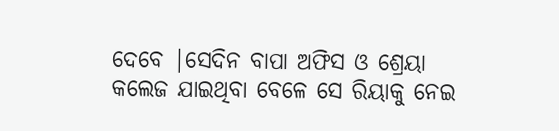ଦେବେ |ସେଦିନ ବାପା ଅଫିସ ଓ ଶ୍ରେୟା  କଲେଜ ଯାଇଥିବା ବେଳେ ସେ ରିୟାକୁ ନେଇ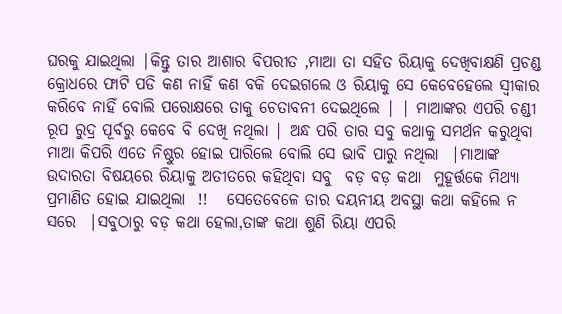ଘରକୁ ଯାଇଥିଲା |କିନ୍ତୁ ତାର ଆଶାର ବିପରୀତ ,ମାଆ ତା ସହିତ ରିୟାକୁ ଦେଖିବାକ୍ଷଣି ପ୍ରଚଣ୍ଡ କ୍ରୋଧରେ ଫାଟି ପଡି କଣ ନାହିଁ କଣ ବକି ଦେଇଗଲେ ଓ ରିୟାକୁ ସେ କେବେହେଲେ ସ୍ୱୀକାର କରିବେ ନାହିଁ ବୋଲି ପରୋକ୍ଷରେ ତାକୁ ଚେତାବନୀ ଦେଇଥିଲେ | | ମାଆଙ୍କର ଏପରି ଚଣ୍ଡୀ ରୂପ ରୁଦ୍ର ପୂର୍ବରୁ କେବେ ବି ଦେଖି ନଥିଲା | ଅନ୍ଧ ପରି ତାର ସବୁ କଥାକୁ ସମର୍ଥନ କରୁଥିବା ମାଆ କିପରି ଏତେ ନିଷ୍ଠୁର ହୋଇ ପାରିଲେ ବୋଲି ସେ ଭାବି ପାରୁ ନଥିଲା  |ମାଆଙ୍କ ଉଦାରତା ବିଷୟରେ ରିୟାକୁ ଅତୀତରେ କହିଥିବା ସବୁ  ବଡ଼ ବଡ଼ କଥା  ମୁହୂର୍ତ୍ତକେ ମିଥ୍ୟା  ପ୍ରମାଣିତ ହୋଇ ଯାଇଥିଲା  !!   ସେତେବେଳେ ତାର ଦୟନୀୟ ଅବସ୍ଥା କଥା କହିଲେ ନ ସରେ  |ସବୁଠାରୁ ବଡ଼ କଥା ହେଲା,ତାଙ୍କ କଥା ଶୁଣି ରିୟା ଏପରି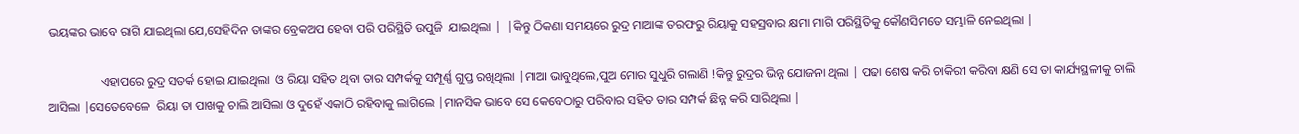ଭୟଙ୍କର ଭାବେ ରାଗି ଯାଇଥିଲା ଯେ,ସେହିଦିନ ତାଙ୍କର ବ୍ରେକଅପ ହେବା ପରି ପରିସ୍ଥିତି ଉପୁଜି  ଯାଇଥିଲା |  |କିନ୍ତୁ ଠିକଣା ସମୟରେ ରୁଦ୍ର ମାଆଙ୍କ ତରଫରୁ ରିୟାକୁ ସହସ୍ରବାର କ୍ଷମା ମାଗି ପରିସ୍ଥିତିକୁ କୌଣସିମତେ ସମ୍ଭାଳି ନେଇଥିଲା |

                 ଏହାପରେ ରୁଦ୍ର ସତର୍କ ହୋଇ ଯାଇଥିଲା  ଓ ରିୟା ସହିତ ଥିବା ତାର ସମ୍ପର୍କକୁ ସମ୍ପୂର୍ଣ୍ଣ ଗୁପ୍ତ ରଖିଥିଲା |ମାଆ ଭାବୁଥିଲେ,ପୁଅ ମୋର ସୁଧୁରି ଗଲାଣି !କିନ୍ତୁ ରୁଦ୍ରର ଭିନ୍ନ ଯୋଜନା ଥିଲା | ପଢା ଶେଷ କରି ଚାକିରୀ କରିବା କ୍ଷଣି ସେ ତା କାର୍ଯ୍ୟସ୍ଥଳୀକୁ ଚାଲି ଆସିଲା |ସେତେବେଳେ  ରିୟା ତା ପାଖକୁ ଚାଲି ଆସିଲା ଓ ଦୁହେଁ ଏକାଠି ରହିବାକୁ ଲାଗିଲେ |ମାନସିକ ଭାବେ ସେ କେବେଠାରୁ ପରିବାର ସହିତ ତାର ସମ୍ପର୍କ ଛିନ୍ନ କରି ସାରିଥିଲା |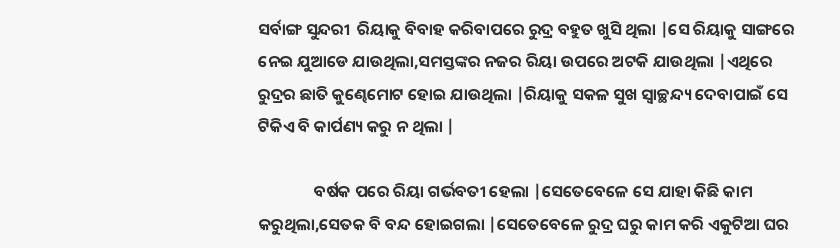ସର୍ବାଙ୍ଗ ସୁନ୍ଦରୀ  ରିୟାକୁ ବିବାହ କରିବାପରେ ରୁଦ୍ର ବହୁତ ଖୁସି ଥିଲା |ସେ ରିୟାକୁ ସାଙ୍ଗରେ ନେଇ ଯୁଆଡେ ଯାଉଥିଲା,ସମସ୍ତଙ୍କର ନଜର ରିୟା ଉପରେ ଅଟକି ଯାଉଥିଲା |ଏଥିରେ ରୁଦ୍ରର ଛାତି କୁଣ୍ଢେମୋଟ ହୋଇ ଯାଉଥିଲା |ରିୟାକୁ ସକଳ ସୁଖ ସ୍ଵାଚ୍ଛନ୍ଦ୍ୟ ଦେବାପାଇଁ ସେ ଟିକିଏ ବି କାର୍ପଣ୍ୟ କରୁ ନ ଥିଲା |

               ବର୍ଷକ ପରେ ରିୟା ଗର୍ଭବତୀ ହେଲା |ସେତେବେଳେ ସେ ଯାହା କିଛି କାମ କରୁଥିଲା,ସେତକ ବି ବନ୍ଦ ହୋଇଗଲା |ସେତେବେଳେ ରୁଦ୍ର ଘରୁ କାମ କରି ଏକୁଟିଆ ଘର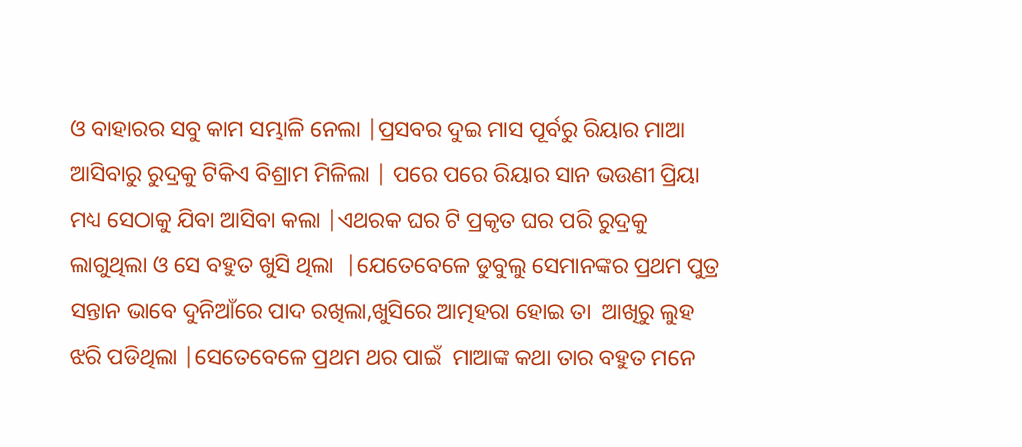ଓ ବାହାରର ସବୁ କାମ ସମ୍ଭାଳି ନେଲା |ପ୍ରସବର ଦୁଇ ମାସ ପୂର୍ବରୁ ରିୟାର ମାଆ ଆସିବାରୁ ରୁଦ୍ରକୁ ଟିକିଏ ବିଶ୍ରାମ ମିଳିଲା | ପରେ ପରେ ରିୟାର ସାନ ଭଉଣୀ ପ୍ରିୟା ମଧ୍ୟ ସେଠାକୁ ଯିବା ଆସିବା କଲା |ଏଥରକ ଘର ଟି ପ୍ରକୃତ ଘର ପରି ରୁଦ୍ରକୁ ଲାଗୁଥିଲା ଓ ସେ ବହୁତ ଖୁସି ଥିଲା  |ଯେତେବେଳେ ଡୁବୁଲୁ ସେମାନଙ୍କର ପ୍ରଥମ ପୁତ୍ର ସନ୍ତାନ ଭାବେ ଦୁନିଆଁରେ ପାଦ ରଖିଲା,ଖୁସିରେ ଆତ୍ମହରା ହୋଇ ତା  ଆଖିରୁ ଲୁହ ଝରି ପଡିଥିଲା |ସେତେବେଳେ ପ୍ରଥମ ଥର ପାଇଁ  ମାଆଙ୍କ କଥା ତାର ବହୁତ ମନେ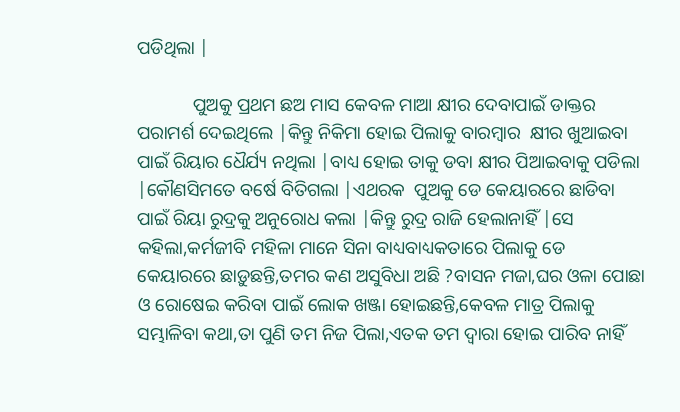ପଡିଥିଲା |

            ପୁଅକୁ ପ୍ରଥମ ଛଅ ମାସ କେବଳ ମାଆ କ୍ଷୀର ଦେବାପାଇଁ ଡାକ୍ତର ପରାମର୍ଶ ଦେଇଥିଲେ |କିନ୍ତୁ ନିକିମା ହୋଇ ପିଲାକୁ ବାରମ୍ବାର  କ୍ଷୀର ଖୁଆଇବା ପାଇଁ ରିୟାର ଧୈର୍ଯ୍ୟ ନଥିଲା |ବାଧ୍ୟ ହୋଇ ତାକୁ ଡବା କ୍ଷୀର ପିଆଇବାକୁ ପଡିଲା |କୌଣସିମତେ ବର୍ଷେ ବିତିଗଲା |ଏଥରକ  ପୁଅକୁ ଡେ କେୟାରରେ ଛାଡିବା ପାଇଁ ରିୟା ରୁଦ୍ରକୁ ଅନୁରୋଧ କଲା |କିନ୍ତୁ ରୁଦ୍ର ରାଜି ହେଲାନାହିଁ |ସେ କହିଲା,କର୍ମଜୀବି ମହିଳା ମାନେ ସିନା ବାଧ୍ୟବାଧ୍ୟକତାରେ ପିଲାକୁ ଡେ କେୟାରରେ ଛାଡ଼ୁଛନ୍ତି,ତମର କଣ ଅସୁବିଧା ଅଛି ?ବାସନ ମଜା,ଘର ଓଳା ପୋଛା ଓ ରୋଷେଇ କରିବା ପାଇଁ ଲୋକ ଖଞ୍ଜା ହୋଇଛନ୍ତି,କେବଳ ମାତ୍ର ପିଲାକୁ ସମ୍ଭାଳିବା କଥା,ତା ପୁଣି ତମ ନିଜ ପିଲା,ଏତକ ତମ ଦ୍ୱାରା ହୋଇ ପାରିବ ନାହିଁ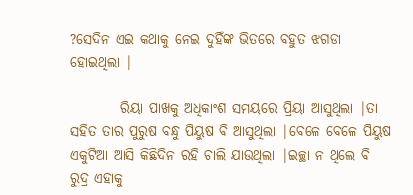?ସେଦିନ ଏଇ କଥାକୁ ନେଇ ଦୁହିଁଙ୍କ ଭିତରେ ବହୁତ ଝଗଡା ହୋଇଥିଲା |

         ରିୟା ପାଖକୁ ଅଧିକାଂଶ ସମୟରେ ପ୍ରିୟା ଆସୁଥିଲା |ତା ସହିତ ତାର ପୁରୁଷ ବନ୍ଧୁ ପିୟୁଷ ବି ଆସୁଥିଲା |ବେଳେ ବେଳେ ପିୟୁଷ ଏକୁଟିଆ ଆସି କିଛିଦିନ ରହି ଚାଲି ଯାଉଥିଲା |ଇଚ୍ଛା ନ ଥିଲେ ବି ରୁଦ୍ର ଏହାକୁ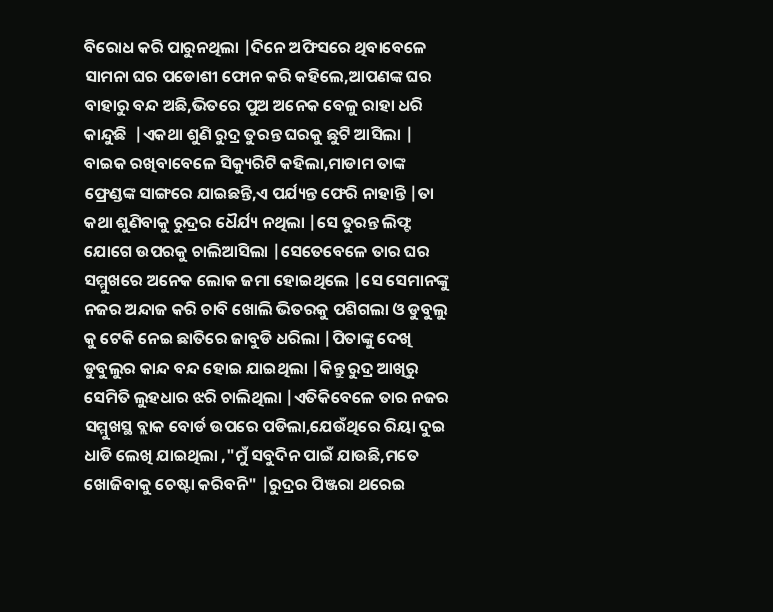ବିରୋଧ କରି ପାରୁନଥିଲା |ଦିନେ ଅଫିସରେ ଥିବାବେଳେ ସାମନା ଘର ପଡୋଶୀ ଫୋନ କରି କହିଲେ,ଆପଣଙ୍କ ଘର ବାହାରୁ ବନ୍ଦ ଅଛି,ଭିତରେ ପୁଅ ଅନେକ ବେଳୁ ରାହା ଧରି  କାନ୍ଦୁଛି  |ଏକଥା ଶୁଣି ରୁଦ୍ର ତୁରନ୍ତ ଘରକୁ ଛୁଟି ଆସିଲା | ବାଇକ ରଖିବାବେଳେ ସିକ୍ୟୁରିଟି କହିଲା,ମାଡାମ ତାଙ୍କ ଫ୍ରେଣ୍ଡଙ୍କ ସାଙ୍ଗରେ ଯାଇଛନ୍ତି,ଏ ପର୍ଯ୍ୟନ୍ତ ଫେରି ନାହାନ୍ତି |ତା କଥା ଶୁଣିବାକୁ ରୁଦ୍ରର ଧୈର୍ଯ୍ୟ ନଥିଲା |ସେ ତୁରନ୍ତ ଲିଫ୍ଟ ଯୋଗେ ଉପରକୁ ଚାଲିଆସିଲା |ସେତେବେଳେ ତାର ଘର ସମ୍ମୁଖରେ ଅନେକ ଲୋକ ଜମା ହୋଇଥିଲେ |ସେ ସେମାନଙ୍କୁ ନଜର ଅନ୍ଦାଜ କରି ଚାବି ଖୋଲି ଭିତରକୁ ପଶିଗଲା ଓ ଡୁବୁଲୁ କୁ ଟେକି ନେଇ ଛାତିରେ ଜାବୁଡି ଧରିଲା |ପିତାଙ୍କୁ ଦେଖି ଡୁବୁଲୁର କାନ୍ଦ ବନ୍ଦ ହୋଇ ଯାଇଥିଲା |କିନ୍ତୁ ରୁଦ୍ର ଆଖିରୁ ସେମିତି ଲୁହଧାର ଝରି ଚାଲିଥିଲା |ଏତିକିବେଳେ ତାର ନଜର ସମ୍ମୁଖସ୍ଥ ବ୍ଲାକ ବୋର୍ଡ ଉପରେ ପଡିଲା,ଯେଉଁଥିରେ ରିୟା ଦୁଇ ଧାଡି ଲେଖି ଯାଇଥିଲା ,"ମୁଁ ସବୁଦିନ ପାଇଁ ଯାଉଛି,ମତେ ଖୋଜିବାକୁ ଚେଷ୍ଟା କରିବନି" |ରୁଦ୍ରର ପିଞ୍ଜରା ଥରେଇ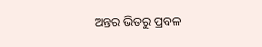ଅନ୍ତର ଭିତରୁ ପ୍ରବଳ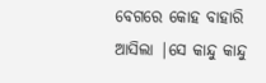ବେଗରେ କୋହ ବାହାରି ଆସିଲା |ସେ କାନ୍ଦୁ କାନ୍ଦୁ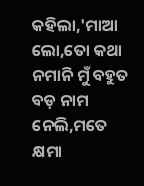କହିଲା,'ମାଆ ଲୋ,ତୋ କଥା ନମାନି ମୁଁ ବହୁତ ବଡ଼ ନାମ ନେଲି,ମତେ କ୍ଷମା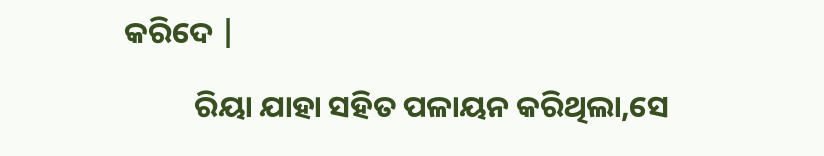କରିଦେ |

          ରିୟା ଯାହା ସହିତ ପଳାୟନ କରିଥିଲା,ସେ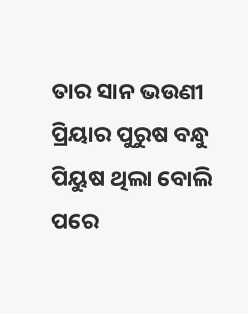ତାର ସାନ ଭଉଣୀ ପ୍ରିୟାର ପୁରୁଷ ବନ୍ଧୁ ପିୟୁଷ ଥିଲା ବୋଲି ପରେ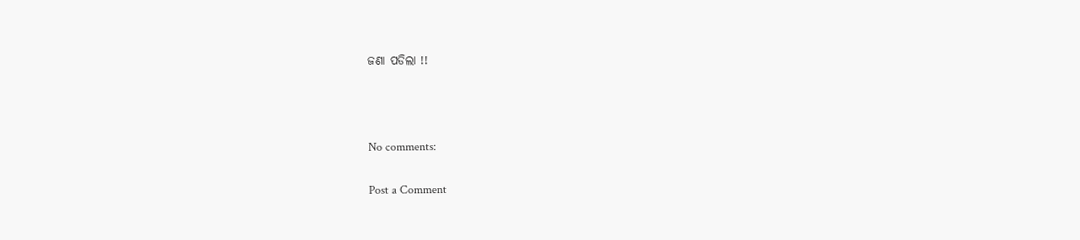ଜଣା ପଡିଲା !!



No comments:

Post a Comment